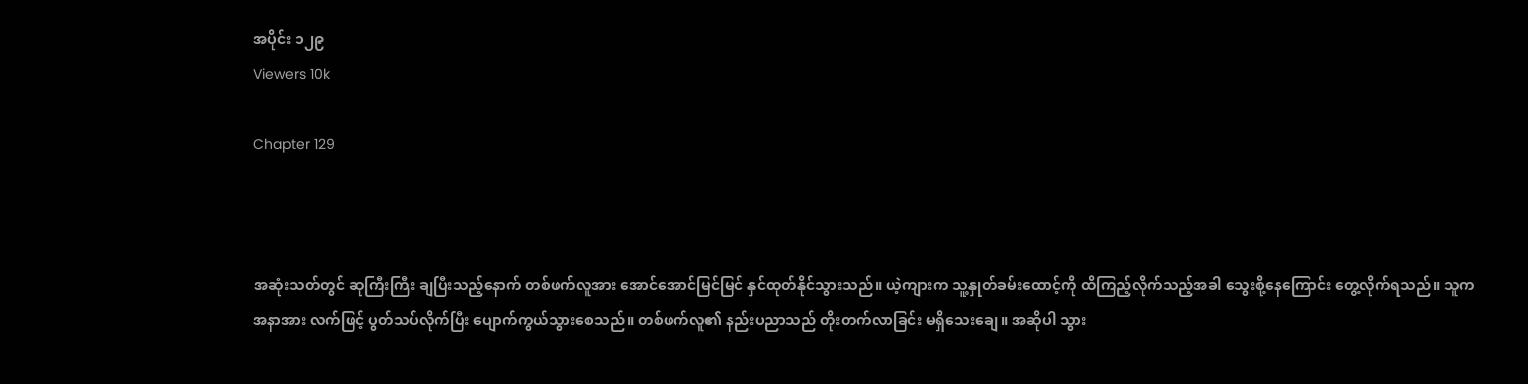အပိုင်း ၁၂၉
Viewers 10k

Chapter 129



အဆုံးသတ်တွင် ဆုကြီးကြီး ချပြီးသည့်နောက် တစ်ဖက်လူအား အောင်အောင်မြင်မြင် နှင်ထုတ်နိုင်သွားသည်။ ယဲ့ကျားက သူ့နှုတ်ခမ်းထောင့်ကို ထိကြည့်လိုက်သည့်အခါ သွေးစို့နေကြောင်း တွေ့လိုက်ရသည်။ သူက အနာအား လက်ဖြင့် ပွတ်သပ်လိုက်ပြီး ပျောက်ကွယ်သွားစေသည်။ တစ်ဖက်လူ၏ နည်းပညာသည် တိုးတက်လာခြင်း မရှိသေးချေ။ အဆိုပါ သွား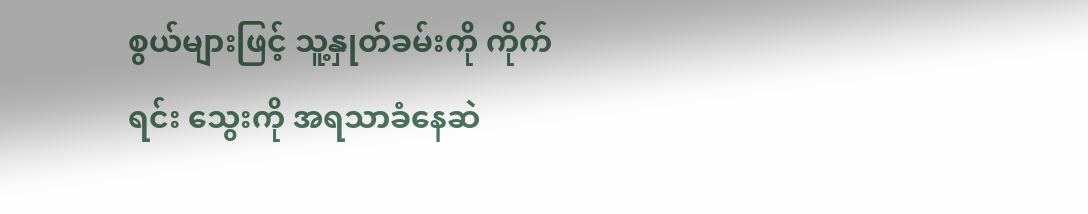စွယ်များဖြင့် သူ့နှုတ်ခမ်းကို ကိုက်ရင်း သွေးကို အရသာခံနေဆဲ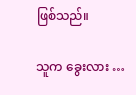ဖြစ်သည်။

သူက ခွေးလား …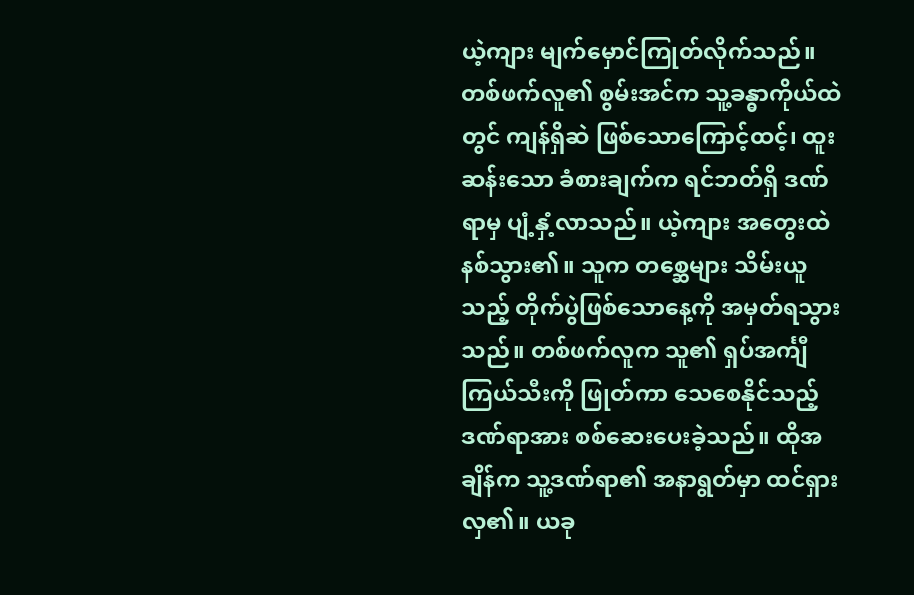ယဲ့ကျား မျက်မှောင်ကြုတ်လိုက်သည်။ တစ်ဖက်လူ၏ စွမ်းအင်က သူ့ခန္ဓာကိုယ်ထဲတွင် ကျန်ရှိဆဲ ဖြစ်သောကြောင့်ထင့်၊ ထူးဆန်းသော ခံစားချက်က ရင်ဘတ်ရှိ ဒဏ်ရာမှ ပျံ့နှံ့လာသည်။ ယဲ့ကျား အတွေးထဲ နစ်သွား၏။ သူက တစ္ဆေများ သိမ်းယူသည့် တိုက်ပွဲဖြစ်သောနေ့ကို အမှတ်ရသွားသည်။ တစ်ဖက်လူက သူ၏ ရှပ်အင်္ကျီကြယ်သီးကို ဖြုတ်ကာ သေစေနိုင်သည့် ဒဏ်ရာအား စစ်ဆေးပေးခဲ့သည်။ ထိုအချိန်က သူ့ဒဏ်ရာ၏ အနာရွတ်မှာ ထင်ရှားလှ၏။ ယခု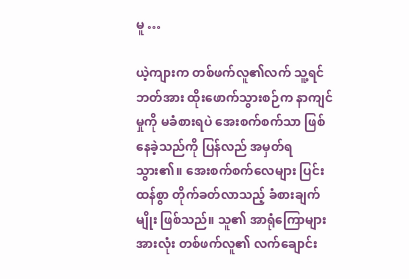မူ …

ယဲ့ကျားက တစ်ဖက်လူ၏လက် သူ့ရင်ဘတ်အား ထိုးဖောက်သွားစဉ်က နာကျင်မှုကို မခံစားရပဲ အေးစက်စက်သာ ဖြစ်နေခဲ့သည်ကို ပြန်လည် အမှတ်ရသွား၏။ အေးစက်စက်လေများ ပြင်းထန်စွာ တိုက်ခတ်လာသည့် ခံစားချက်မျိုး ဖြစ်သည်။ သူ၏ အာရုံကြောများအားလုံး တစ်ဖက်လူ၏ လက်ချောင်း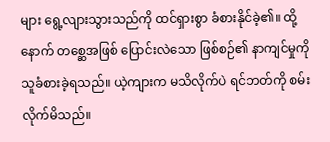များ ရွေ့လျားသွားသည်ကို ထင်ရှားစွာ ခံစားနိုင်ခဲ့၏။ ထို့နောက် တစ္ဆေအဖြစ် ပြောင်းလဲသော ဖြစ်စဉ်၏ နာကျင်မှုကို သူခံစားခဲ့ရသည်။ ယဲ့ကျားက မသိလိုက်ပဲ ရင်ဘတ်ကို စမ်းလိုက်မိသည်။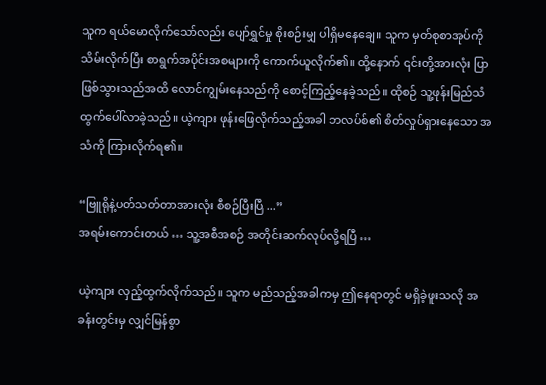သူက ရယ်မောလိုက်သော်လည်း ပျော်ရွှင်မှု စိုးစဉ်းမျှ ပါရှိမနေချေ။ သူက မှတ်စုစာအုပ်ကို သိမ်းလိုက်ပြီး စာရွက်အပိုင်းအစများကို ကောက်ယူလိုက်၏။ ထို့နောက် ၎င်းတို့အားလုံး ပြာဖြစ်သွားသည်အထိ လောင်ကျွမ်းနေသည်ကို စောင့်ကြည့်နေခဲ့သည်။ ထိုစဉ် သူ့ဖုန်းမြည်သံ ထွက်ပေါ်လာခဲ့သည်။ ယဲ့ကျား ဖုန်းဖြေလိုက်သည့်အခါ ဘလပ်စ်၏ စိတ်လှုပ်ရှားနေသော အသံကို ကြားလိုက်ရ၏။

“ဗြူရိုနဲ့ပတ်သတ်တာအားလုံး စီစဉ်ပြီးပြီ ...”
အရမ်းကောင်းတယ် … သူ့အစီအစဉ် အတိုင်းဆက်လုပ်လို့ရပြီ …

ယဲ့ကျား လှည့်ထွက်လိုက်သည်။ သူက မည်သည့်အခါကမှ ဤနေရာတွင် မရှိခဲ့ဖူးသလို အခန်းတွင်းမှ လျှင်မြန်စွာ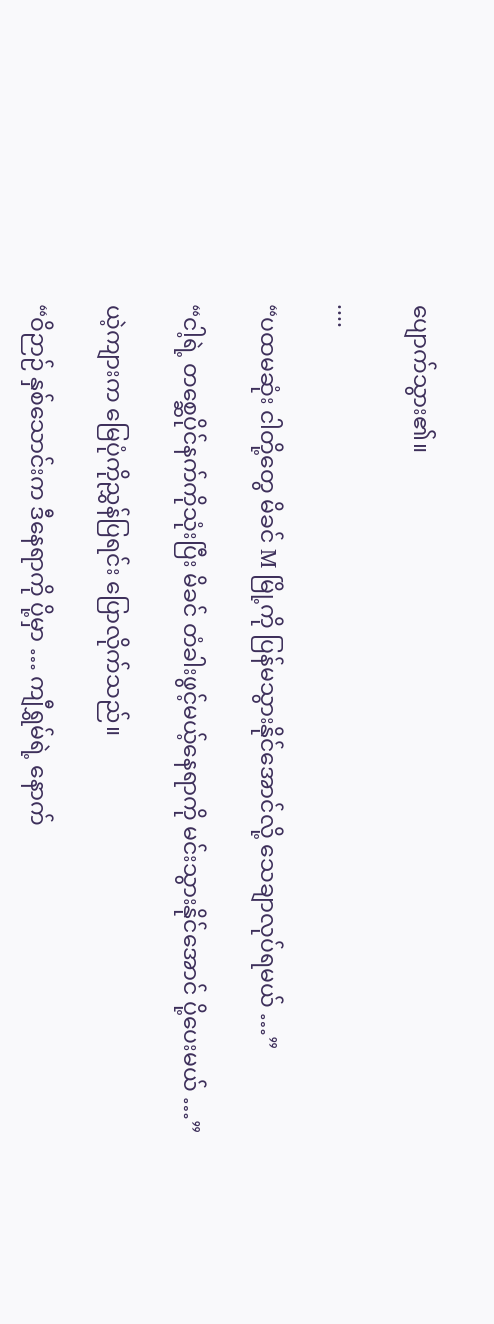ပျောက်သွား၏။

....

“ပထမဆုံး ငါတို့တွေ မိခင် M မြို့ကို ပြန်မသွားနိုင်အောင်လို့ သေချာလုပ်ရမယ် …”

“ငါ့ရဲ့ တစ္ဆေပိုင်နက်ကိုသုံးပြီး မိခင် တံခါးဖွင့်မယ့်နေရာကို မင်းသွားနိုင်အောင် ပို့ပေးမယ် …”

ယဲ့ကျားက မြေပုံကိုညွှန်ပြရင်း ပြောလိုက်သည်။

“ဝိဉာဉ် နှစ်သောင်းက ဒီနေရာကို ပို့မှာ … ကျီရွှမ်ရဲ့ နောက်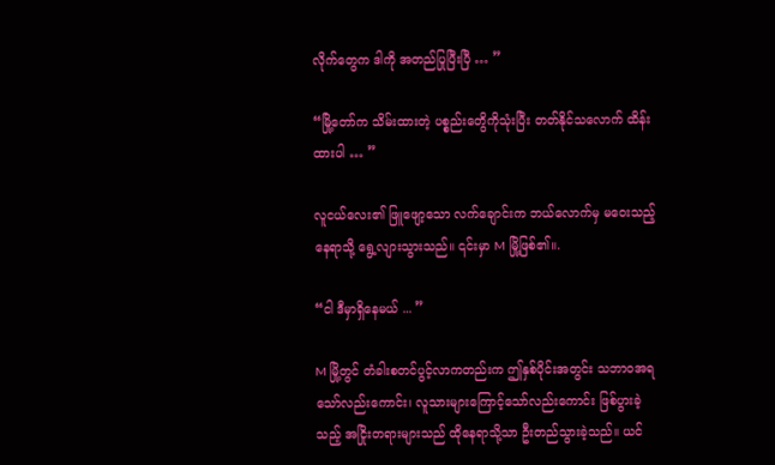လိုက်တွေက ဒါကို အတည်ပြုပြီးပြီ … ”

“မြို့တော်က သိမ်းထားတဲ့ ပစ္စည်းတွေိကိုသုံးပြီး တတ်နိုင်သလောက် ထိန်းထားပါ … ”

လူငယ်လေး၏ ဖြူဖျော့သော လက်ချောင်းက ဘယ်လောက်မှ မဝေးသည့်နေရာသို့ ရွေ့လျားသွားသည်။ ၎င်းမှာ M မြို့ဖြစ်၏။.

“ငါ ဒီမှာရှိနေမယ် ... ”

M မြို့တွင် တံခါးစတင်ပွင့်လာကတည်းက ဤနှစ်ပိုင်းအတွင်း သဘာဝအရသော်လည်းကောင်း၊ လူသားများကြောင့်သော်လည်းကောင်း ဖြစ်ပွားခဲ့သည့် အငြိုးတရားများသည် ထိုနေရာသို့သာ ဦးတည်သွားခဲ့သည်။ ယင်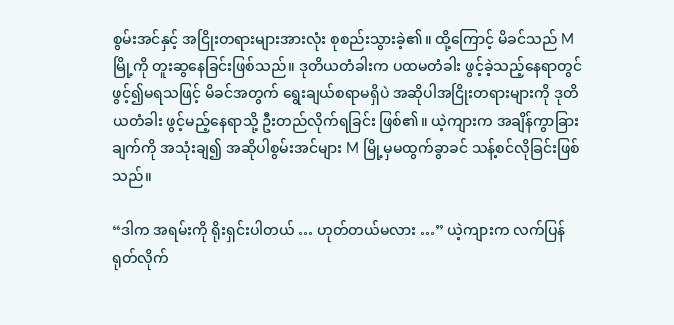စွမ်းအင်နှင့် အငြိုးတရားများအားလုံး စုစည်းသွားခဲ့၏။ ထို့ကြောင့် မိခင်သည် M မြို့ကို တူးဆွနေခြင်းဖြစ်သည်။ ဒုတိယတံခါးက ပထမတံခါး ဖွင့်ခဲ့သည့်နေရာတွင် ဖွင့်၍မရသဖြင့် မိခင်အတွက် ရွေးချယ်စရာမရှိပဲ အဆိုပါအငြိုးတရားများကို ဒုတိယတံခါး ဖွင့်မည့်နေရာသို့ ဦးတည်လိုက်ရခြင်း ဖြစ်၏။ ယဲ့ကျားက အချိန်ကွာခြားချက်ကို အသုံးချ၍ အဆိုပါစွမ်းအင်များ M မြို့မှမထွက်ခွာခင် သန့်စင်လိုခြင်းဖြစ်သည်။

“ဒါက အရမ်းကို ရိုးရှင်းပါတယ် … ဟုတ်တယ်မလား …” ယဲ့ကျားက လက်ပြန်ရုတ်လိုက်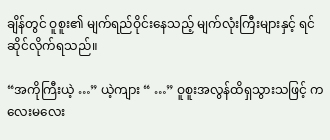ချိန်တွင် ဝူစူး၏ မျက်ရည်ဝိုင်းနေသည့် မျက်လုံးကြီးများနှင့် ရင်ဆိုင်လိုက်ရသည်။

“အကိုကြီးယဲ့ …” ယဲ့ကျား “ …” ဝူစူးအလွန်ထိရှသွားသဖြင့် ကလေးမလေး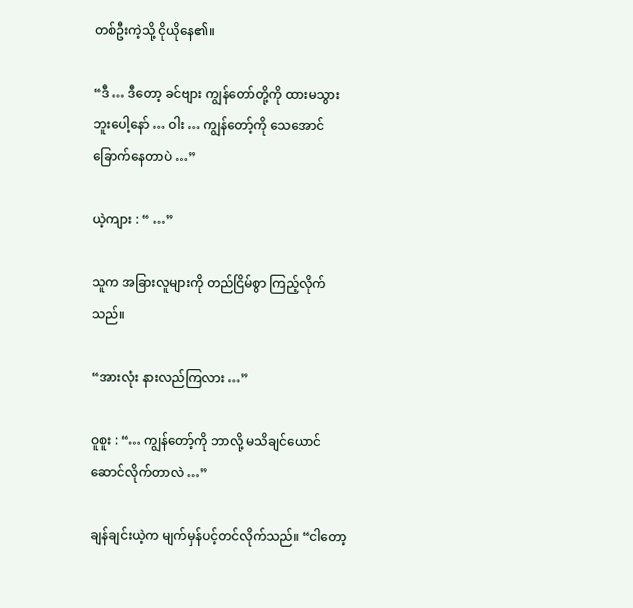တစ်ဦးကဲ့သို့ ငိုယိုနေ၏။

“ဒီ … ဒီတော့ ခင်ဗျား ကျွန်တော်တို့ကို ထားမသွားဘူးပေါ့နော် … ဝါး … ကျွန်တော့်ကို သေအောင်ခြောက်နေတာပဲ …”

ယဲ့ကျား : “ …”

သူက အခြားလူများကို တည်ငြိမ်စွာ ကြည့်လိုက်သည်။

“အားလုံး နားလည်ကြလား …”

ဝူစူး : “… ကျွန်တော့်ကို ဘာလို့ မသိချင်ယောင် ဆောင်လိုက်တာလဲ …”

ချန်ချင်းယဲ့က မျက်မှန်ပင့်တင်လိုက်သည်။ “ငါတော့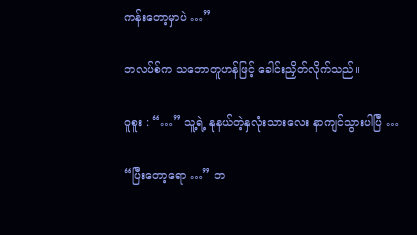ကန်းတော့မှာပဲ …”

ဘလပ်စ်က သဘောတူဟန်ဖြင့် ခေါင်းညှိတ်လိုက်သည်။

ဝူစူး : “…” သူ့ရဲ့ နုနယ်တဲ့နှလုံးသားလေး နာကျင်သွားပါပြီ …

“ပြီးတော့ရော …” ဘ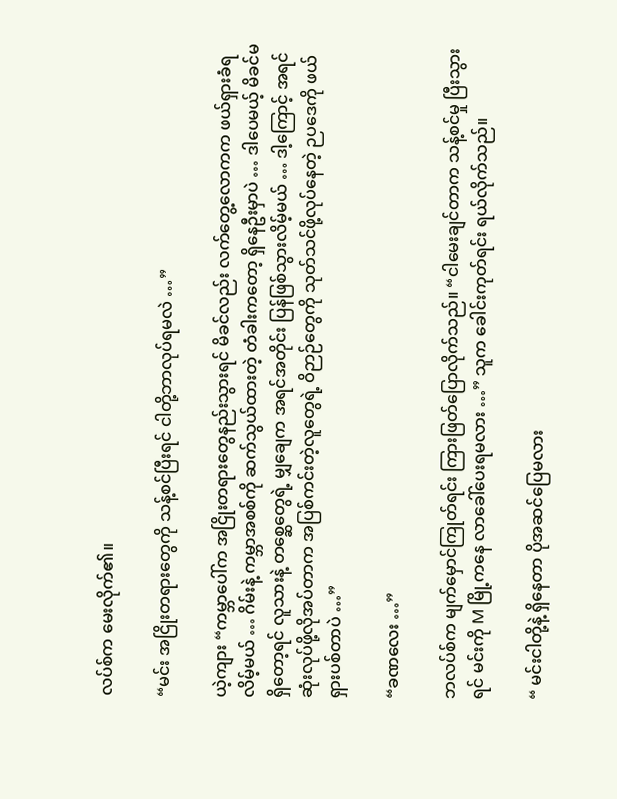လပ်စ်က မေးလိုက်၏။

“မင်း အငြိုးတရားတွေကို သန့်စင်ပြီးရင် ငါတို့ဘာလုပ်ရမလဲ …”

ယဲ့ကျား “ကမ္ဘာပေါ်က အငြိုးတရားတွေနည်းသွားရင် မိခင်လည်း လက်တွေ့လောကက ဖယ်ရှားခံရလိမ့်မယ် … ဂိမ်းနဲ့ ကမ္ဘာအစစ်ကို ဆက်သွယ်ထားတဲ့ တံခါးကတော့ ရှိနေဦးမှာပဲ … ဒါပေမယ့် မိခင်မရှိတော့ရင် လူသားနဲ့ တစ္ဆေတွေရဲ့ မျှချေက အရင်အတိုင်း ပြန်ဖြစ်သွားလိမ့်မယ် … ဒါ့ကြောင့် အရင်ဆုံးလုပ်ဖို့လိုအပ်တာက အပြစ်ကင်းတဲ့လူတွေရဲ့ ဝိဉာဉ်တွေကို သုတ်သင်ဖို့လုပ်နေတဲ့ ဉပဒေကို ဖယ်ရှားပစ်တာပဲ …”

“ခဏလေး …”

ဘလပ်စ်က မျက်မှောင်ကြုတ်ရင်း ကြားဖြတ်ပြောလိုက်သည်။ “ငါမေးချင်တာက သန့်စင်မှု ပြီးသွားရင် မင်းကို M မြို့ကနေ လာခေါ်ပေးရမလား …” သူက ခေါင်းကုတ်ရင်း ရယ်လိုက်သည်။

“ မင်းငါတို့နဲ့ ရှိနေတာ ပိုအဆင်ပြေမလား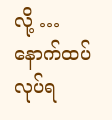လို့ … နောက်ထပ်လုပ်ရ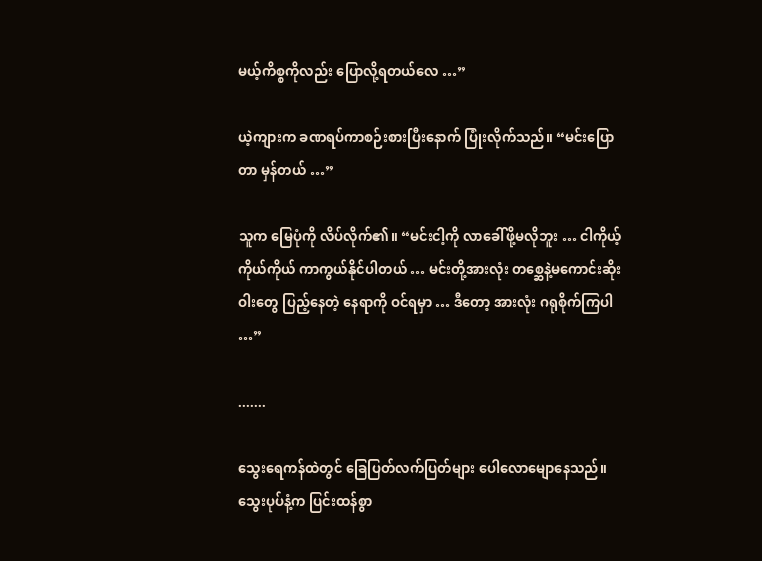မယ့်ကိစ္စကိုလည်း ပြောလို့ရတယ်လေ …”

ယဲ့ကျားက ခဏရပ်ကာစဉ်းစားပြီးနောက် ပြုံးလိုက်သည်။ “မင်းပြောတာ မှန်တယ် …”

သူက မြေပုံကို လိပ်လိုက်၏။ “မင်းငါ့ကို လာခေါ်ဖို့မလိုဘူး … ငါကိုယ့်ကိုယ်ကိုယ် ကာကွယ်နိုင်ပါတယ် … မင်းတို့အားလုံး တစ္ဆေနဲ့မကောင်းဆိုးဝါးတွေ ပြည့်နေတဲ့ နေရာကို ဝင်ရမှာ … ဒီတော့ အားလုံး ဂရုစိုက်ကြပါ …”

.......

သွေးရေကန်ထဲတွင် ခြေပြတ်လက်ပြတ်များ ပေါလောမျောနေသည်။ သွေးပုပ်နံ့က ပြင်းထန်စွာ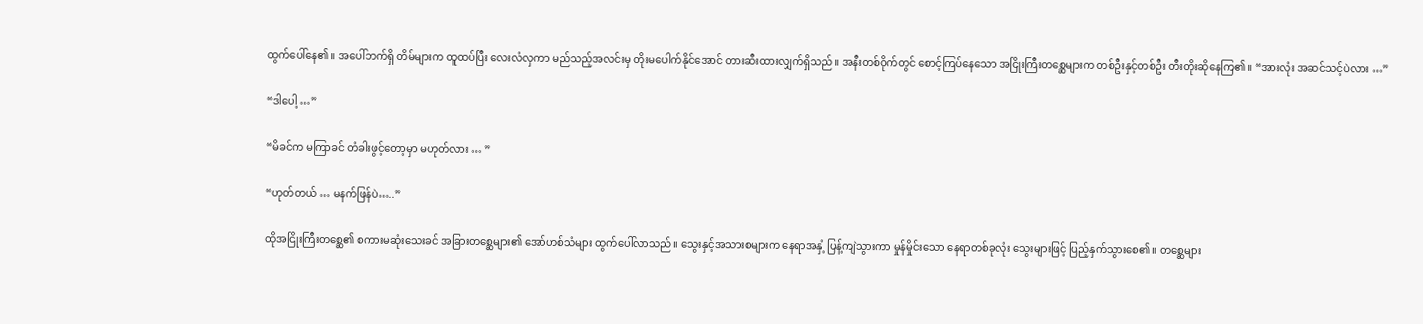ထွက်ပေါ်နေ၏။ အပေါ်ဘက်ရှိ တိမ်များက ထူထပ်ပြီး လေးလံလှကာ မည်သည့်အလင်းမှ တိုးမပေါက်နိုင်အောင် တားဆီးထားလျှက်ရှိသည်။ အနီးတစ်ဝိုက်တွင် စောင့်ကြပ်နေသော အငြိုးကြီးတစ္ဆေများက တစ်ဦးနှင့်တစ်ဦး တီးတိုးဆိုနေကြ၏။ “အားလုံး အဆင်သင့်ပဲလား …”

“ဒါပေါ့ …”

“မိခင်က မကြာခင် တံခါးဖွင့်တော့မှာ မဟုတ်လား … ”

“ဟုတ်တယ် … မနက်ဖြန်ပဲ…..”

ထိုအငြိုးကြီးတစ္ဆေ၏ စကားမဆုံးသေးခင် အခြားတစ္ဆေများ၏ အော်ဟစ်သံများ ထွက်ပေါ်လာသည်။ သွေးနှင့်အသားစများက နေရာအနှံ့ ပြန့်ကျဲသွားကာ မှုန်မှိုင်းသော နေရာတစ်ခုလုံး သွေးများဖြင့် ပြည့်နှက်သွားစေ၏။ တစ္ဆေများ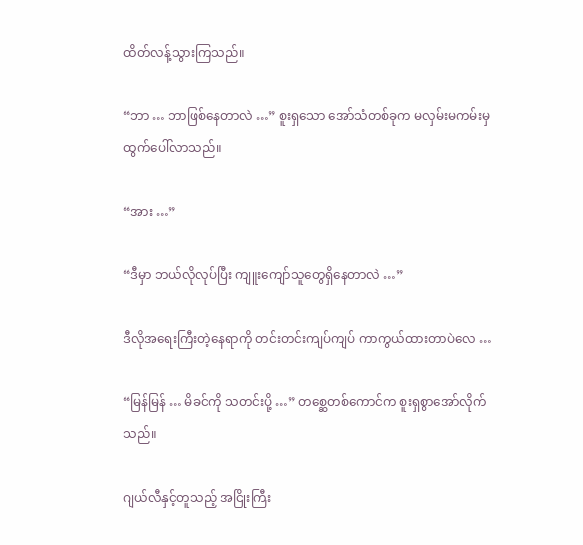ထိတ်လန့်သွားကြသည်။

“ဘာ … ဘာဖြစ်နေတာလဲ …” စူးရှသော အော်သံတစ်ခုက မလှမ်းမကမ်းမှ ထွက်ပေါ်လာသည်။

“အား …”

“ဒီမှာ ဘယ်လိုလုပ်ပြီး ကျူးကျော်သူတွေရှိနေတာလဲ …”

ဒီလိုအရေးကြီးတဲ့နေရာကို တင်းတင်းကျပ်ကျပ် ကာကွယ်ထားတာပဲလေ …

“မြန်မြန် … မိခင်ကို သတင်းပို့ …” တစ္ဆေတစ်ကောင်က စူးရှစွာအော်လိုက်သည်။

ဂျယ်လီနှင့်တူသည့် အငြိုးကြီး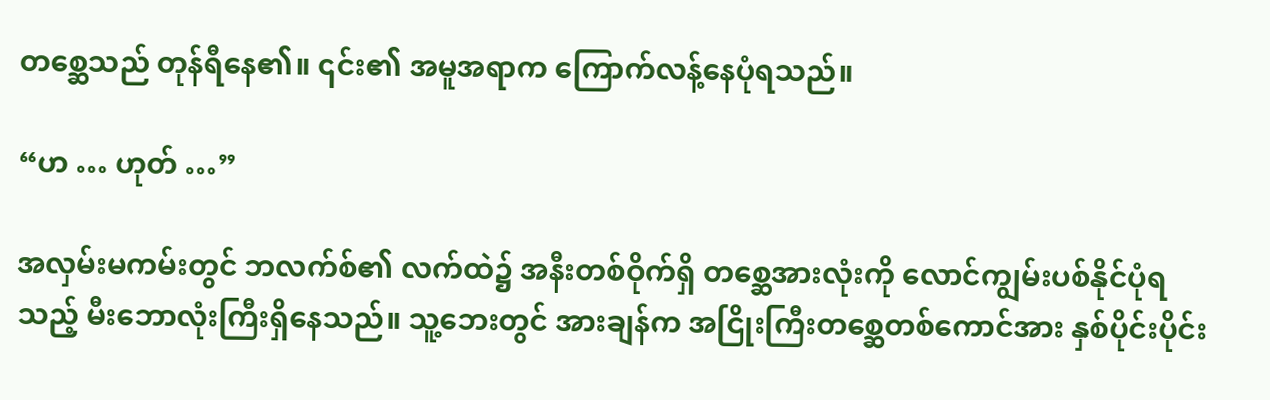တစ္ဆေသည် တုန်ရီနေ၏။ ၎င်း၏ အမူအရာက ကြောက်လန့်နေပုံရသည်။

“ဟ … ဟုတ် …”

အလှမ်းမကမ်းတွင် ဘလက်စ်၏ လက်ထဲ၌ အနီးတစ်ဝိုက်ရှိ တစ္ဆေအားလုံးကို လောင်ကျွမ်းပစ်နိုင်ပုံရသည့် မီးဘောလုံးကြီးရှိနေသည်။ သူ့ဘေးတွင် အားချန်က အငြိုးကြီးတစ္ဆေတစ်ကောင်အား နှစ်ပိုင်းပိုင်း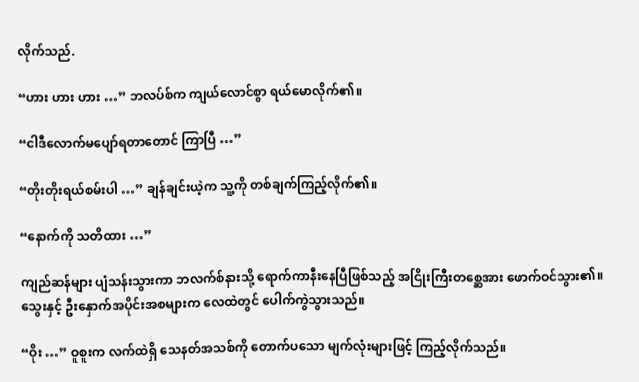လိုက်သည်.

“ဟား ဟား ဟား …” ဘလပ်စ်က ကျယ်လောင်စွာ ရယ်မောလိုက်၏။

“ငါဒီလောက်မပျော်ရတာတောင် ကြာပြီ …”

“တိုးတိုးရယ်စမ်းပါ …” ချန်ချင်းယဲ့က သူ့ကို တစ်ချက်ကြည့်လိုက်၏။

“နောက်ကို သတိထား …”

ကျည်ဆန်များ ပျံသန်းသွားကာ ဘလက်စ်နားသို့ ရောက်ကာနီးနေပြီဖြစ်သည့် အငြိုးကြီးတစ္ဆေအား ဖောက်ဝင်သွား၏။ သွေးနှင့် ဦးနှောက်အပိုင်းအစများက လေထဲတွင် ပေါက်ကွဲသွားသည်။

“ဝိုး …” ဝူစူးက လက်ထဲရှိ သေနတ်အသစ်ကို တောက်ပသော မျက်လုံးများဖြင့် ကြည့်လိုက်သည်။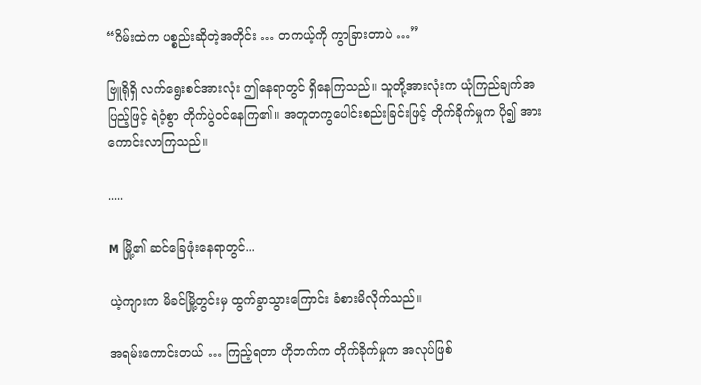“ဂိမ်းထဲက ပစ္စည်းဆိုတဲ့အတိုင်း … တကယ့်ကို ကွာခြားတာပဲ …”

ဗြူရိုရှိ လက်ရွေးစင်အားလုံး ဤနေရာတွင် ရှိနေကြသည်။ သူတို့အားလုံးက ယုံကြည်ချက်အပြည့်ဖြင့် ရဲဝံ့စွာ တိုက်ပွဲဝင်နေကြ၏။ အတူတကွပေါင်းစည်းခြင်းဖြင့် တိုက်ခိုက်မှုက ပို၍ အားကောင်းလာကြသည်။

.....

M မြို့၏ ဆင်ခြေဖုံးနေရာတွင်...

ယဲ့ကျားက မိခင်မြို့တွင်းမှ ထွက်ခွာသွားကြောင်း ခံစားမိလိုက်သည်။

အရမ်းကောင်းတယ် … ကြည့်ရတာ ဟိုဘက်က တိုက်ခိုက်မှုက အလုပ်ဖြစ်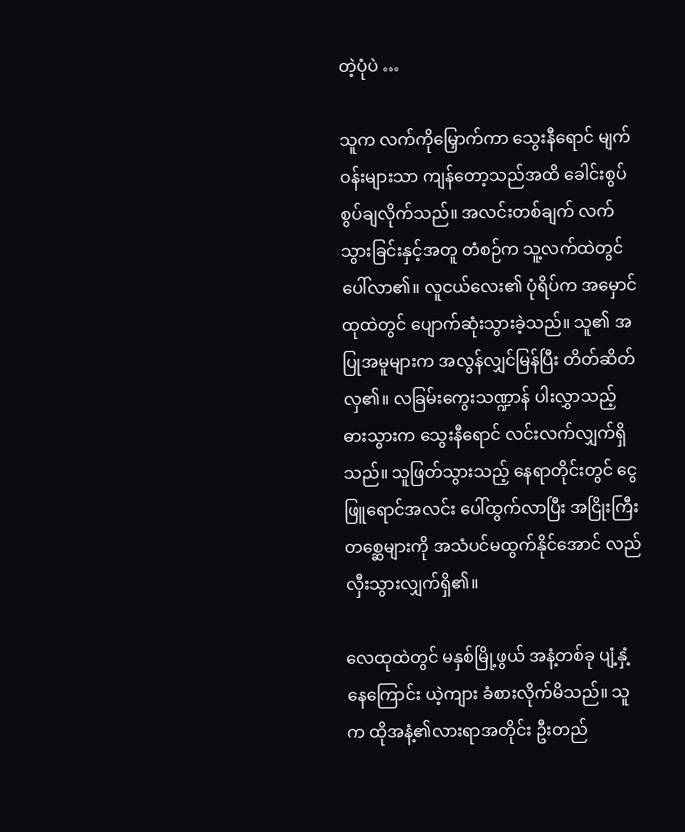တဲ့ပုံပဲ …

သူက လက်ကိုမြှောက်ကာ သွေးနီရောင် မျက်ဝန်းများသာ ကျန်တော့သည်အထိ ခေါင်းစွပ်စွပ်ချလိုက်သည်။ အလင်းတစ်ချက် လက်သွားခြင်းနှင့်အတူ တံစဉ်က သူ့လက်ထဲတွင် ပေါ်လာ၏။ လူငယ်လေး၏ ပုံရိပ်က အမှောင်ထုထဲတွင် ပျောက်ဆုံးသွားခဲ့သည်။ သူ၏ အပြုအမူများက အလွန်လျှင်မြန်ပြီး တိတ်ဆိတ်လှ၏။ လခြမ်းကွေးသဏ္ဍာန် ပါးလွှာသည့် ဓားသွားက သွေးနီရောင် လင်းလက်လျှက်ရှိသည်။ သူဖြတ်သွားသည့် နေရာတိုင်းတွင် ငွေဖြူရောင်အလင်း ပေါ်ထွက်လာပြီး အငြိုးကြီးတစ္ဆေများကို အသံပင်မထွက်နိုင်အောင် လည်လှီးသွားလျှက်ရှိ၏။

လေထုထဲတွင် မနှစ်မြို့ဖွယ် အနံ့တစ်ခု ပျံ့နှံ့နေကြောင်း ယဲ့ကျား ခံစားလိုက်မိသည်။ သူက ထိုအနံ့၏လားရာအတိုင်း ဦးတည်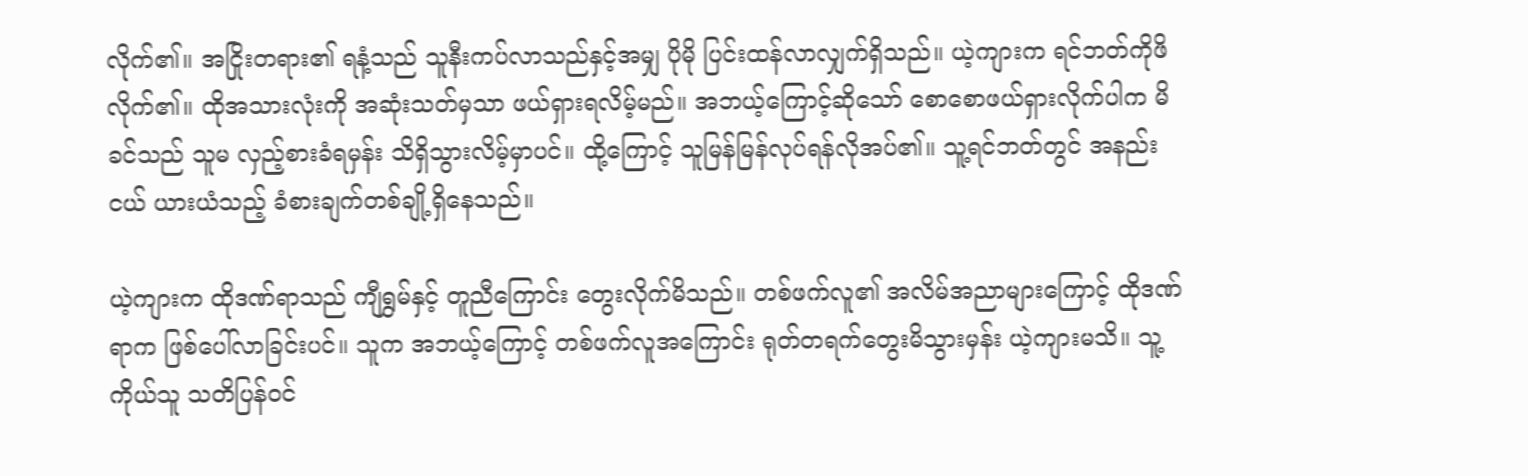လိုက်၏။ အငြိုးတရား၏ ရနံ့သည် သူနီးကပ်လာသည်နှင့်အမျှ ပိုမို ပြင်းထန်လာလျှက်ရှိသည်။ ယဲ့ကျားက ရင်ဘတ်ကိုဖိလိုက်၏။ ထိုအသားလုံးကို အဆုံးသတ်မှသာ ဖယ်ရှားရလိမ့်မည်။ အဘယ့်ကြောင့်ဆိုသော် စောစောဖယ်ရှားလိုက်ပါက မိခင်သည် သူမ လှည့်စားခံရမှန်း သိရှိသွားလိမ့်မှာပင်။ ထို့ကြောင့် သူမြန်မြန်လုပ်ရန်လိုအပ်၏။ သူ့ရင်ဘတ်တွင် အနည်းငယ် ယားယံသည့် ခံစားချက်တစ်ချို့ရှိနေသည်။

ယဲ့ကျားက ထိုဒဏ်ရာသည် ကျီရွှမ်နှင့် တူညီကြောင်း တွေးလိုက်မိသည်။ တစ်ဖက်လူ၏ အလိမ်အညာများကြောင့် ထိုဒဏ်ရာက ဖြစ်ပေါ်လာခြင်းပင်။ သူက အဘယ့်ကြောင့် တစ်ဖက်လူအကြောင်း ရုတ်တရက်တွေးမိသွားမှန်း ယဲ့ကျားမသိ။ သူ့ကိုယ်သူ သတိပြန်ဝင်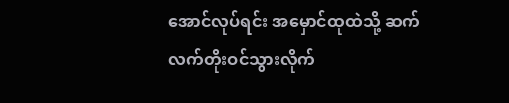အောင်လုပ်ရင်း အမှောင်ထုထဲသို့ ဆက်လက်တိုးဝင်သွားလိုက်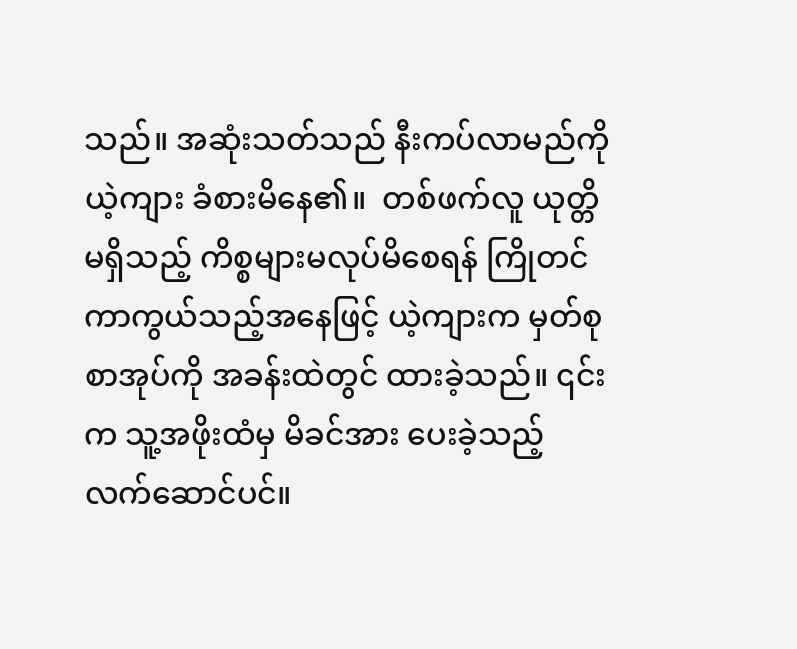သည်။ အဆုံးသတ်သည် နီးကပ်လာမည်ကို ယဲ့ကျား ခံစားမိနေ၏။  တစ်ဖက်လူ ယုတ္တိမရှိသည့် ကိစ္စများမလုပ်မိစေရန် ကြိုတင်ကာကွယ်သည့်အနေဖြင့် ယဲ့ကျားက မှတ်စုစာအုပ်ကို အခန်းထဲတွင် ထားခဲ့သည်။ ၎င်းက သူ့အဖိုးထံမှ မိခင်အား ပေးခဲ့သည့် လက်ဆောင်ပင်။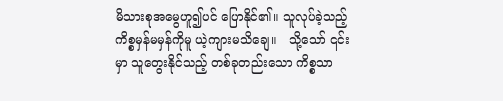မိသားစုအမွေဟူ၍ပင် ပြောနိုင်၏။ သူလုပ်ခဲ့သည့်ကိစ္စမှန်မမှန်ကိုမူ ယဲ့ကျားမသိချေ။   သို့သော် ၎င်းမှာ သူတွေးနိုင်သည့် တစ်ခုတည်းသော ကိစ္စသာ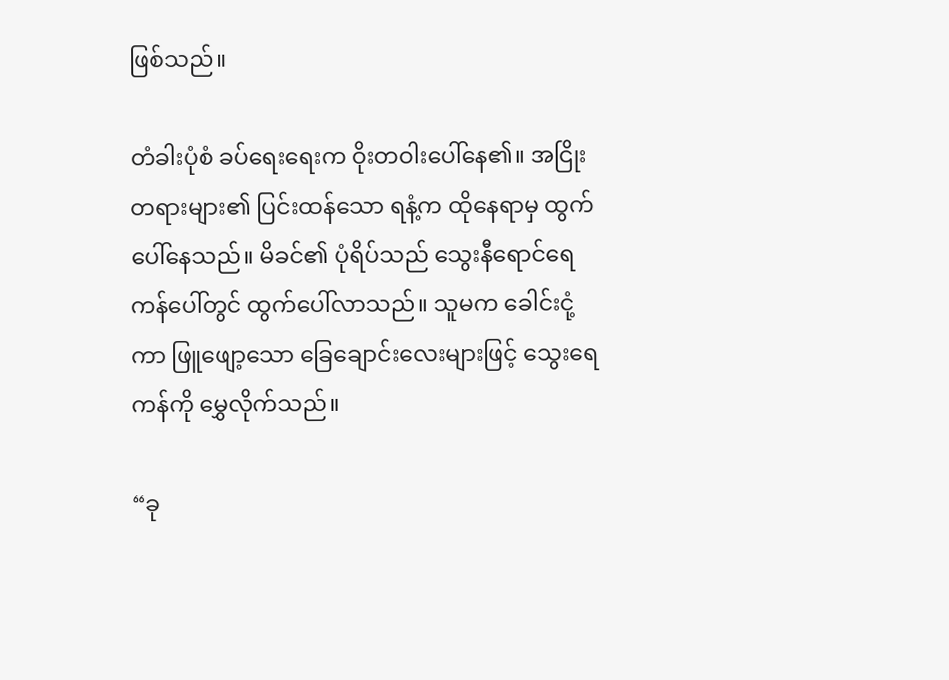ဖြစ်သည်။

တံခါးပုံစံ ခပ်ရေးရေးက ဝိုးတဝါးပေါ်နေ၏။ အငြိုးတရားများ၏ ပြင်းထန်သော ရနံ့က ထိုနေရာမှ ထွက်ပေါ်နေသည်။ မိခင်၏ ပုံရိပ်သည် သွေးနီရောင်ရေကန်ပေါ်တွင် ထွက်ပေါ်လာသည်။ သူမက ခေါင်းငုံ့ကာ ဖြူဖျော့သော ခြေချောင်းလေးများဖြင့် သွေးရေကန်ကို မွှေလိုက်သည်။

“ခု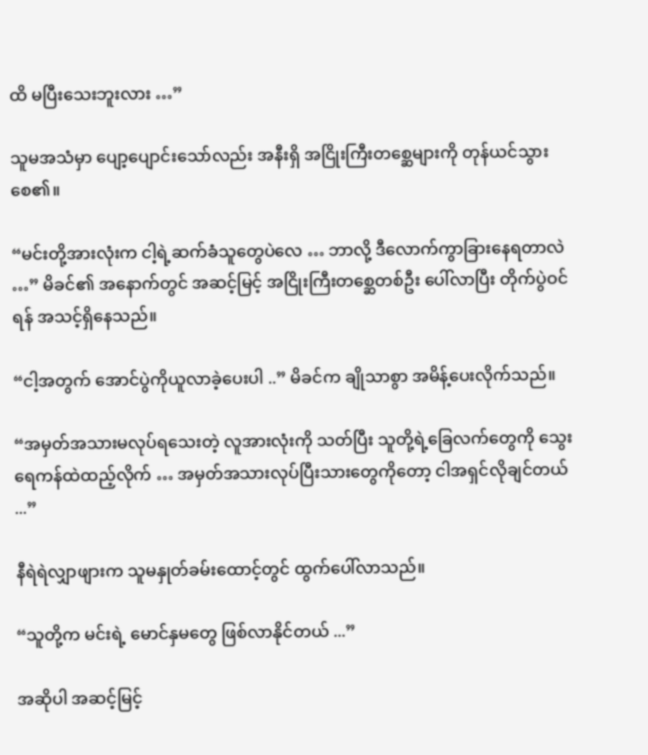ထိ မပြီးသေးဘူးလား …”

သူမအသံမှာ ပျော့ပျောင်းသော်လည်း အနီးရှိ အငြိုးကြီးတစ္ဆေများကို တုန်ယင်သွားစေ၏။

“မင်းတို့အားလုံးက ငါ့ရဲ့ဆက်ခံသူတွေပဲလေ … ဘာလို့ ဒီလောက်ကွာခြားနေရတာလဲ …” မိခင်၏ အနောက်တွင် အဆင့်မြင့် အငြိုးကြီးတစ္ဆေတစ်ဦး ပေါ်လာပြီး တိုက်ပွဲဝင်ရန် အသင့်ရှိနေသည်။

“ငါ့အတွက် အောင်ပွဲကိုယူလာခဲ့ပေးပါ ..” မိခင်က ချိုသာစွာ အမိန့်ပေးလိုက်သည်။

“အမှတ်အသားမလုပ်ရသေးတဲ့ လူအားလုံးကို သတ်ပြီး သူတို့ရဲ့ခြေလက်တွေကို သွေးရေကန်ထဲထည့်လိုက် … အမှတ်အသားလုပ်ပြီးသားတွေကိုတော့ ငါအရှင်လိုချင်တယ် ...”

နီရဲရဲလျှာဖျားက သူမနှုတ်ခမ်းထောင့်တွင် ထွက်ပေါ်လာသည်။

“သူတို့က မင်းရဲ့ မောင်နှမတွေ ဖြစ်လာနိုင်တယ် ...”

အဆိုပါ အဆင့်မြင့်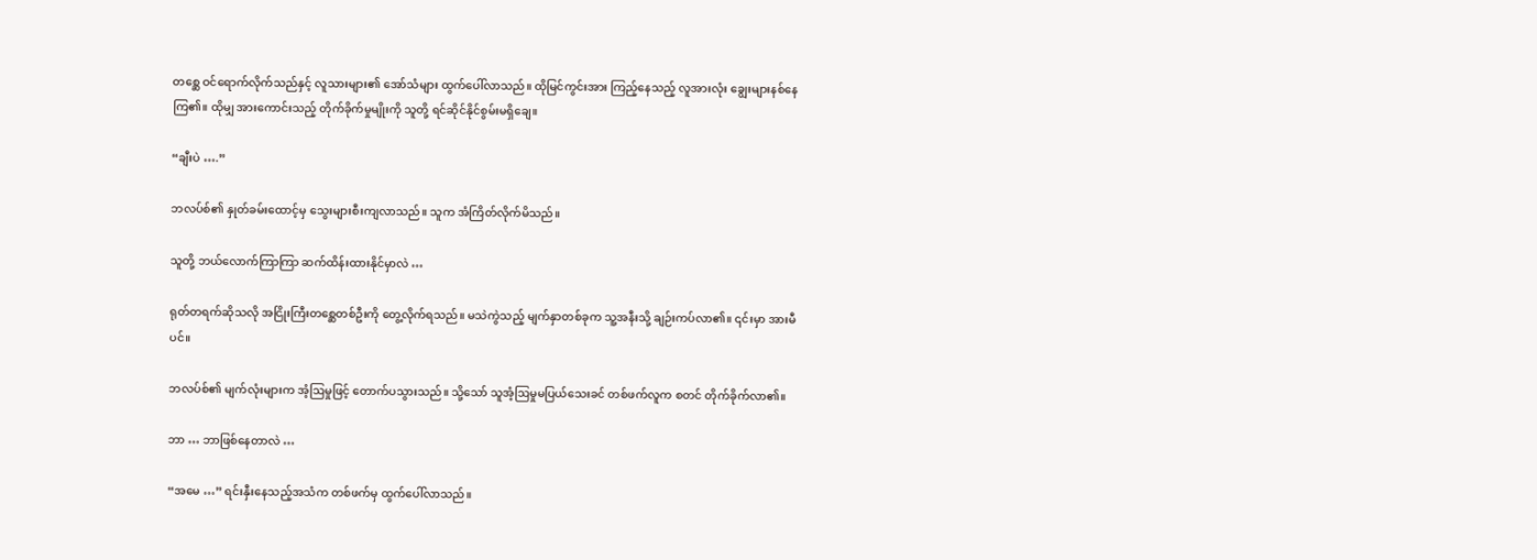တစ္ဆေ ဝင်ရောက်လိုက်သည်နှင့် လူသားများ၏ အော်သံများ ထွက်ပေါ်လာသည်။ ထိုမြင်ကွင်းအား ကြည့်နေသည့် လူအားလုံး ချွေးများနစ်နေကြ၏။ ထိုမျှ အားကောင်းသည့် တိုက်ခိုက်မှုမျိုးကို သူတို့ ရင်ဆိုင်နိုင်စွမ်းမရှိချေ။

“ချီးပဲ ….”

ဘလပ်စ်၏ နှုတ်ခမ်းထောင့်မှ သွေးများစီးကျလာသည်။ သူက အံကြိတ်လိုက်မိသည်။

သူတို့ ဘယ်လောက်ကြာကြာ ဆက်ထိန်းထားနိုင်မှာလဲ …

ရုတ်တရက်ဆိုသလို အငြိုးကြီးတစ္ဆေတစ်ဦးကို တွေ့လိုက်ရသည်။ မသဲကွဲသည့် မျက်နှာတစ်ခုက သူ့အနီးသို့ ချဉ်းကပ်လာ၏။ ၎င်းမှာ အားမီပင်။

ဘလပ်စ်၏ မျက်လုံးများက အံ့ဩမှုဖြင့် တောက်ပသွားသည်။ သို့သော် သူအံ့ဩမှုမပြယ်သေးခင် တစ်ဖက်လူက စတင် တိုက်ခိုက်လာ၏။

ဘာ … ဘာဖြစ်နေတာလဲ …

“အမေ …” ရင်းနှီးနေသည့်အသံက တစ်ဖက်မှ ထွက်ပေါ်လာသည်။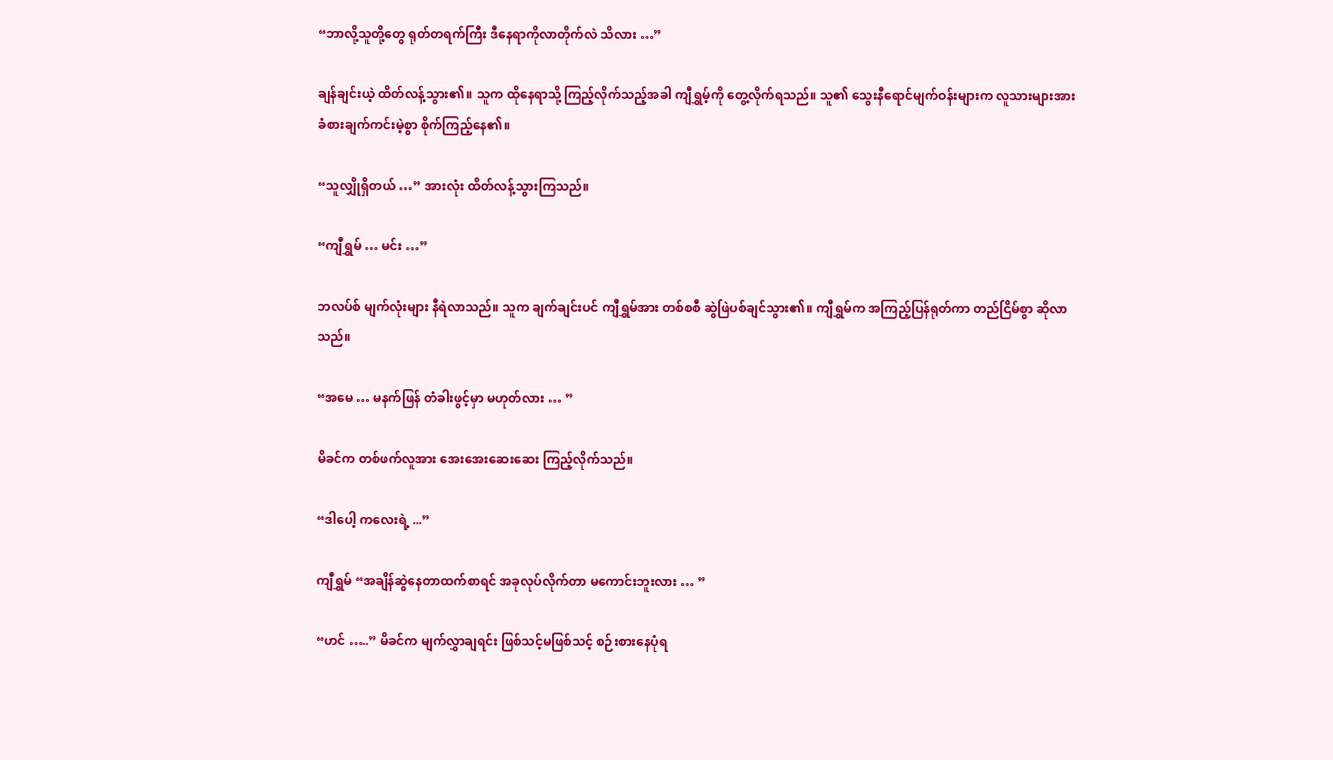“ဘာလို့သူတို့တွေ ရုတ်တရက်ကြီး ဒီနေရာကိုလာတိုက်လဲ သိလား …”

ချန်ချင်းယဲ့ ထိတ်လန့်သွား၏။ သူက ထိုနေရာသို့ ကြည့်လိုက်သည့်အခါ ကျီရွှမ့်ကို တွေ့လိုက်ရသည်။ သူ၏ သွေးနီရောင်မျက်ဝန်းများက လူသားများအား ခံစားချက်ကင်းမဲ့စွာ စိုက်ကြည့်နေ၏။

“သူလျှိုရှိတယ် …” အားလုံး ထိတ်လန့်သွားကြသည်။

“ကျီရွှမ် … မင်း …”

ဘလပ်စ် မျက်လုံးများ နီရဲလာသည်။ သူက ချက်ချင်းပင် ကျီရွှမ်အား တစ်စစီ ဆွဲဖြဲပစ်ချင်သွား၏။ ကျီရွှမ်က အကြည့်ပြန်ရုတ်ကာ တည်ငြိမ်စွာ ဆိုလာသည်။

“အမေ … မနက်ဖြန် တံခါးဖွင့်မှာ မဟုတ်လား … ”

မိခင်က တစ်ဖက်လူအား အေးအေးဆေးဆေး ကြည့်လိုက်သည်။

“ဒါပေါ့ ကလေးရဲ့ ...”

ကျီရွှမ် “အချိန်ဆွဲနေတာထက်စာရင် အခုလုပ်လိုက်တာ မကောင်းဘူးလား … ”

“ဟင် …..” မိခင်က မျက်လွှာချရင်း ဖြစ်သင့်မဖြစ်သင့် စဉ်းစားနေပုံရ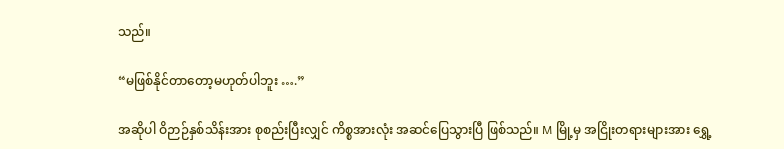သည်။

“မဖြစ်နိုင်တာတော့မဟုတ်ပါဘူး ….”

အဆိုပါ ဝိဉာဉ်နှစ်သိန်းအား စုစည်းပြီးလျှင် ကိစ္စအားလုံး အဆင်ပြေသွားပြီ ဖြစ်သည်။ M မြို့မှ အငြိုးတရားများအား ရွှေ့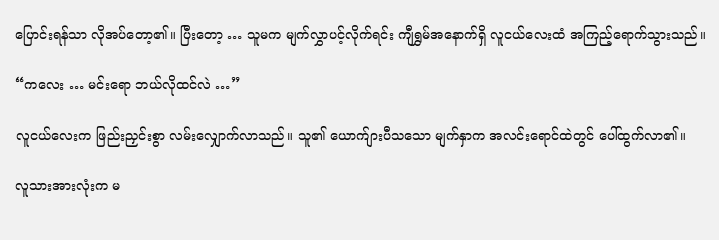ပြောင်းရန်သာ လိုအပ်တော့၏။ ပြီးတော့ … သူမက မျက်လွှာပင့်လိုက်ရင်း ကျီရွှမ်အနောက်ရှိ လူငယ်လေးထံ အကြည့်ရောက်သွားသည်။

“ကလေး … မင်းရော ဘယ်လိုထင်လဲ …”

လူငယ်လေးက ဖြည်းညှင်းစွာ လမ်းလျှောက်လာသည်။ သူ၏ ယောက်ျားပီသသော မျက်နှာက အလင်းရောင်ထဲတွင် ပေါ်ထွက်လာ၏။

လူသားအားလုံးက မ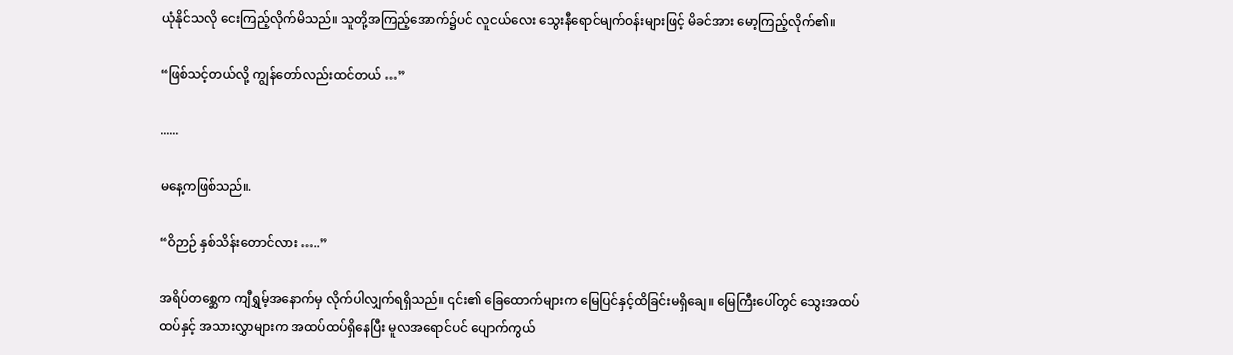ယုံနိုင်သလို ငေးကြည့်လိုက်မိသည်။ သူတို့အကြည့်အောက်၌ပင် လူငယ်လေး သွေးနီရောင်မျက်ဝန်းများဖြင့် မိခင်အား မော့ကြည့်လိုက်၏။

“ဖြစ်သင့်တယ်လို့ ကျွန်တော်လည်းထင်တယ် …”

......

မနေ့ကဖြစ်သည်။.

“ဝိဉာဉ် နှစ်သိန်းတောင်လား …..”

အရိပ်တစ္ဆေက ကျီရွှမ့်အနောက်မှ လိုက်ပါလျှက်ရရှိသည်။ ၎င်း၏ ခြေထောက်များက မြေပြင်နှင့်ထိခြင်းမရှိချေ။ မြေကြီးပေါ်တွင် သွေးအထပ်ထပ်နှင့် အသားလွှာများက အထပ်ထပ်ရှိနေပြီး မူလအရောင်ပင် ပျောက်ကွယ်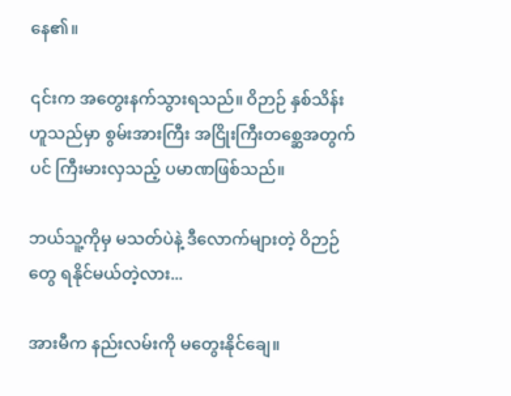နေ၏။

၎င်းက အတွေးနက်သွားရသည်။ ဝိဉာဉ် နှစ်သိန်းဟူသည်မှာ စွမ်းအားကြီး အငြိုးကြီးတစ္ဆေအတွက်ပင် ကြီးမားလှသည့် ပမာဏဖြစ်သည်။

ဘယ်သူ့ကိုမှ မသတ်ပဲနဲ့ ဒီလောက်များတဲ့ ဝိဉာဉ်တွေ ရနိုင်မယ်တဲ့လား...

အားမီက နည်းလမ်းကို မတွေးနိုင်ချေ။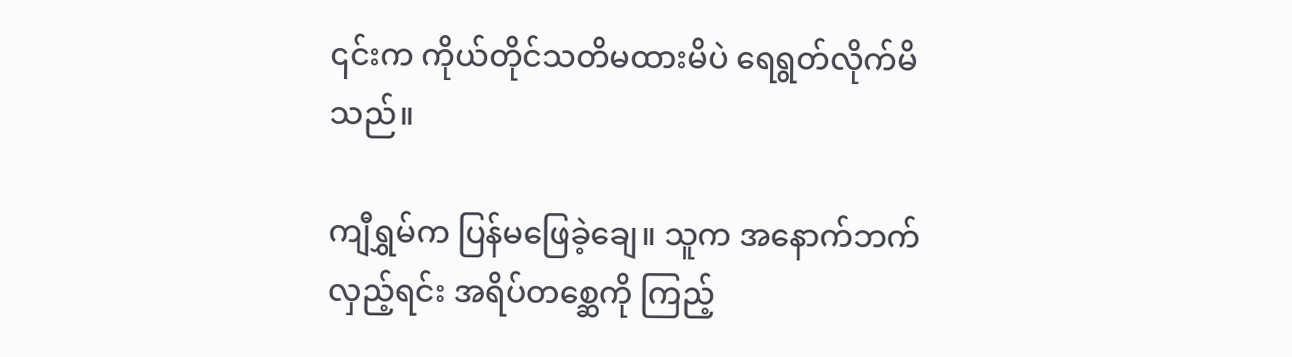၎င်းက ကိုယ်တိုင်သတိမထားမိပဲ ရေရွတ်လိုက်မိသည်။

ကျီရွှမ်က ပြန်မဖြေခဲ့ချေ။ သူက အနောက်ဘက်လှည့်ရင်း အရိပ်တစ္ဆေကို ကြည့်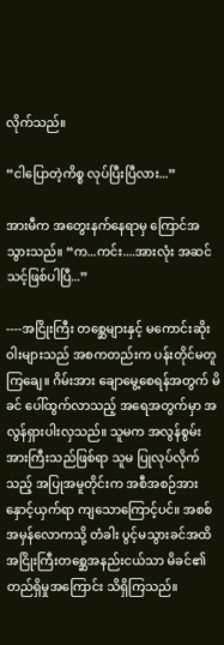လိုက်သည်။

“ငါပြောတဲ့ကိစ္စ လုပ်ပြီးပြီလား...”

အားမီက အတွေးနက်နေရာမှ ကြောင်အသွားသည်။ “က...ကင်း....အားလုံး အဆင်သင့်ဖြစ်ပါပြီ...”

----အငြိုးကြီး တစ္ဆေများနှင့် မကောင်းဆိုးဝါးများသည် အစကတည်းက ပန်းတိုင်မတူကြချေ။ ဂိမ်းအား ချောမွေ့စေရန်အတွက် မိခင် ပေါ်ထွက်လာသည့် အရေအတွက်မှာ အလွန်ရှားပါးလှသည်။ သူမက အလွန်စွမ်းအားကြီးသည်ဖြစ်ရာ သူမ ပြုလုပ်လိုက်သည့် အပြုအမူတိုင်းက အစီအစဉ်အား နှောင့်ယှက်ရာ ကျသောကြောင့်ပင်။ အစစ်အမှန်လောကသို့ တံခါး ပွင့်မသွားခင်အထိ အငြိုးကြီးတစ္ဆေအနည်းငယ်သာ မိခင်၏ တည်ရှိမှုအကြောင်း သိရှိကြသည်။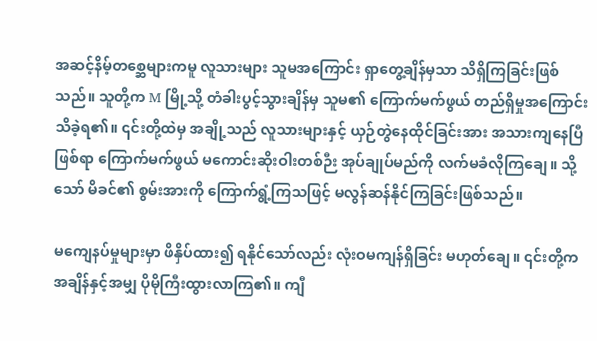အဆင့်နိမ့်တစ္ဆေများကမူ လူသားများ သူမအကြောင်း ရှာတွေ့ချိန်မှသာ သိရှိကြခြင်းဖြစ်သည်။ သူတို့က M မြို့သို့ တံခါးပွင့်သွားချိန်မှ သူမ၏ ကြောက်မက်ဖွယ် တည်ရှိမှုအကြောင်း သိခဲ့ရ၏။ ၎င်းတို့ထဲမှ အချို့သည် လူသားများနှင့် ယှဉ်တွဲနေထိုင်ခြင်းအား အသားကျနေပြီဖြစ်ရာ ကြောက်မက်ဖွယ် မကောင်းဆိုးဝါးတစ်ဉီး အုပ်ချုပ်မည်ကို လက်မခံလိုကြချေ။ သို့သော် မိခင်၏ စွမ်းအားကို ကြောက်ရွံ့ကြသဖြင့် မလွန်ဆန်နိုင်ကြခြင်းဖြစ်သည်။

မကျေနပ်မှုများမှာ ဖိနှိပ်ထား၍ ရနိုင်သော်လည်း လုံးဝမကျန်ရှိခြင်း မဟုတ်ချေ။ ၎င်းတို့က အချိန်နှင့်အမျှ ပိုမိုကြီးထွားလာကြ၏။ ကျီ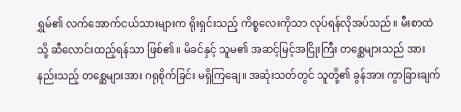ရွှမ်၏ လက်အောက်ငယ်သားများက ရိုးရှင်းသည့် ကိစ္စလေးကိုသာ လုပ်ရန်လိုအပ်သည်။ မီးစာထဲသို့ ဆီလောင်းထည့်ရန်သာ ဖြစ်၏။ မိခင်နှင့် သူမ၏ အဆင့်မြင့်အငြိုးကြီး တစ္ဆေများသည် အားနည်းသည့် တစ္ဆေများအား ဂရုစိုက်ခြင်း မရှိကြချေ။ အဆုံးသတ်တွင် သူတို့၏ ခွန်အား ကွာခြားချက်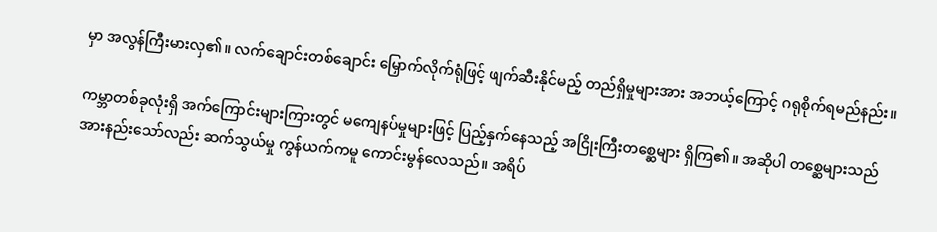မှာ အလွန်ကြီးမားလှ၏။ လက်ချောင်းတစ်ချောင်း မြှောက်လိုက်ရုံဖြင့် ဖျက်ဆီးနိုင်မည့် တည်ရှိမှုများအား အဘယ့်ကြောင့် ဂရုစိုက်ရမည်နည်း။

ကမ္ဘာတစ်ခုလုံးရှိ အက်ကြောင်းများကြားတွင် မကျေနပ်မှုများဖြင့် ပြည့်နှက်နေသည့် အငြိုးကြီးတစ္ဆေများ ရှိကြ၏။ အဆိုပါ တစ္ဆေများသည် အားနည်းသော်လည်း ဆက်သွယ်မှု ကွန်ယက်ကမူ ကောင်းမွန်လေသည်။ အရိပ်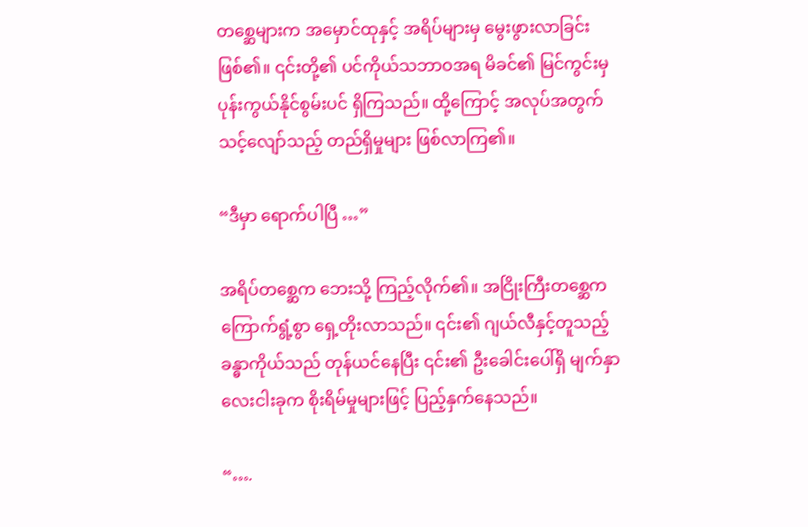တစ္ဆေများက အမှောင်ထုနှင့် အရိပ်များမှ မွေးဖွားလာခြင်း ဖြစ်၏။ ၎င်းတို့၏ ပင်ကိုယ်သဘာဝအရ မိခင်၏ မြင်ကွင်းမှ ပုန်းကွယ်နိုင်စွမ်းပင် ရှိကြသည်။ ထို့ကြောင့် အလုပ်အတွက် သင့်လျော်သည့် တည်ရှိမှုများ ဖြစ်လာကြ၏။

“ဒီမှာ ရောက်ပါပြီ …”

အရိပ်တစ္ဆေက ဘေးသို့ ကြည့်လိုက်၏။ အငြိုးကြီးတစ္ဆေက ကြောက်ရွံ့စွာ ရှေ့တိုးလာသည်။ ၎င်း၏ ဂျယ်လီနှင့်တူသည့် ခန္ဓာကိုယ်သည် တုန်ယင်နေပြီး ၎င်း၏ ဦးခေါင်းပေါ်ရှိ မျက်နှာလေးငါးခုက စိုးရိမ်မှုများဖြင့် ပြည့်နှက်နေသည်။

“….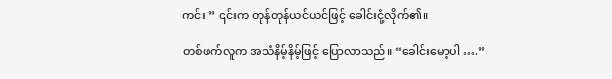ကင်း ” ၎င်းက တုန်တုန်ယင်ယင်ဖြင့် ခေါင်းငုံ့လိုက်၏။

တစ်ဖက်လူက အသံနိမ့်နိမ့်ဖြင့် ပြောလာသည်။ “ခေါင်းမော့ပါ ….”